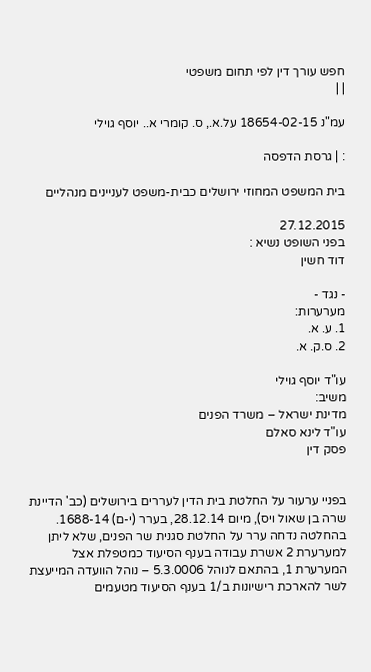חפש עורך דין לפי תחום משפטי
| |

עמ"נ 18654-02-15 על.א., ס. קומרי א.. יוסף גוילי

: | גרסת הדפסה

בית המשפט המחוזי ירושלים כבית-משפט לעניינים מנהליים

27.12.2015
בפני השופט נשיא :
דוד חשין

- נגד -
מערערות:
1. ע. א.
2. ס.ק. א.

עו"ד יוסף גוילי
משיב:
מדינת ישראל – משרד הפנים
עו"ד לינא סאלם
פסק דין


בפניי ערעור על החלטת בית הדין לעררים בירושלים (כב' הדיינת שרה בן שאול ויס), מיום 28.12.14, בערר (י-ם) 1688-14. בהחלטה נדחה ערר על החלטת סגנית שר הפנים, שלא ליתן למערערת 2 אשרת עבודה בענף הסיעוד כמטפלת אצל המערערת 1, בהתאם לנוהל 5.3.0006 – נוהל הוועדה המייעצת לשר להארכת רישיונות ב/1 בענף הסיעוד מטעמים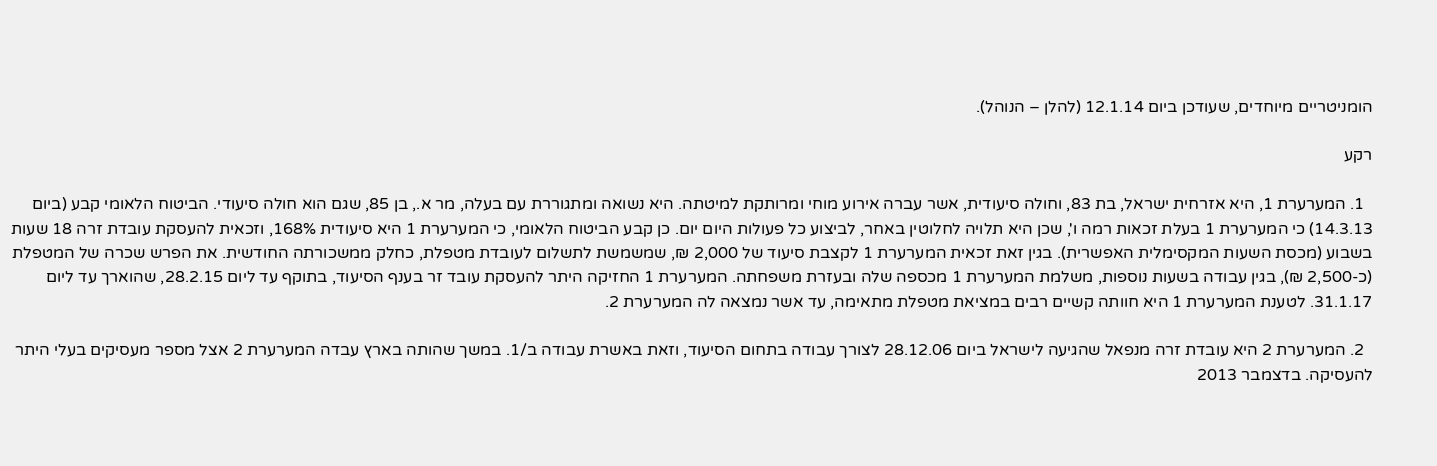הומניטריים מיוחדים, שעודכן ביום 12.1.14 (להלן – הנוהל).

רקע

  1. המערערת 1, היא אזרחית ישראל, בת 83, וחולה סיעודית, אשר עברה אירוע מוחי ומרותקת למיטתה. היא נשואה ומתגוררת עם בעלה, מר א., בן 85, שגם הוא חולה סיעודי. הביטוח הלאומי קבע (ביום 14.3.13) כי המערערת 1 בעלת זכאות רמה ו', שכן היא תלויה לחלוטין באחר, לביצוע כל פעולות היום יום. כן קבע הביטוח הלאומי, כי המערערת 1 היא סיעודית 168%, וזכאית להעסקת עובדת זרה 18 שעות בשבוע (מכסת השעות המקסימלית האפשרית). בגין זאת זכאית המערערת 1 לקצבת סיעוד של 2,000 ₪, שמשמשת לתשלום לעובדת מטפלת, כחלק ממשכורתה החודשית. את הפרש שכרה של המטפלת (כ-2,500 ₪), בגין עבודה בשעות נוספות, משלמת המערערת 1 מכספה שלה ובעזרת משפחתה. המערערת 1 החזיקה היתר להעסקת עובד זר בענף הסיעוד, בתוקף עד ליום 28.2.15, שהוארך עד ליום 31.1.17. לטענת המערערת 1 היא חוותה קשיים רבים במציאת מטפלת מתאימה, עד אשר נמצאה לה המערערת 2.

  2. המערערת 2 היא עובדת זרה מנפאל שהגיעה לישראל ביום 28.12.06 לצורך עבודה בתחום הסיעוד, וזאת באשרת עבודה ב/1. במשך שהותה בארץ עבדה המערערת 2 אצל מספר מעסיקים בעלי היתר להעסיקה. בדצמבר 2013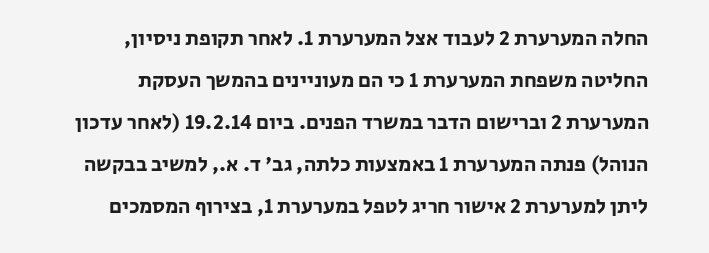החלה המערערת 2 לעבוד אצל המערערת 1. לאחר תקופת ניסיון, החליטה משפחת המערערת 1 כי הם מעוניינים בהמשך העסקת המערערת 2 וברישום הדבר במשרד הפנים. ביום 19.2.14 (לאחר עדכון הנוהל) פנתה המערערת 1 באמצעות כלתה, גב' ד. א., למשיב בבקשה ליתן למערערת 2 אישור חריג לטפל במערערת 1, בצירוף המסמכים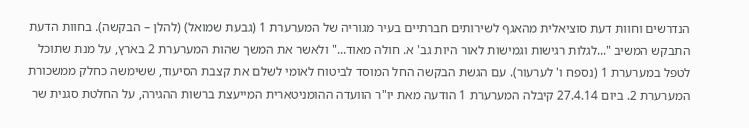הנדרשים וחוות דעת סוציאלית מהאגף לשירותים חברתיים בעיר מגוריה של המערערת 1 (גבעת שמואל) (להלן – הבקשה). בחוות הדעת התבקש המשיב "...לגלות רגישות וגמישות לאור היות גב' א. חולה מאוד..." ולאשר את המשך שהות המערערת 2 בארץ, על מנת שתוכל לטפל במערערת 1 (נספח ו' לערעור). עם הגשת הבקשה החל המוסד לביטוח לאומי לשלם את קצבת הסיעוד, ששימשה כחלק ממשכורת המערערת 2. ביום 27.4.14 קיבלה המערערת 1 הודעה מאת יו"ר הוועדה ההומניטארית המייעצת ברשות ההגירה, על החלטת סגנית שר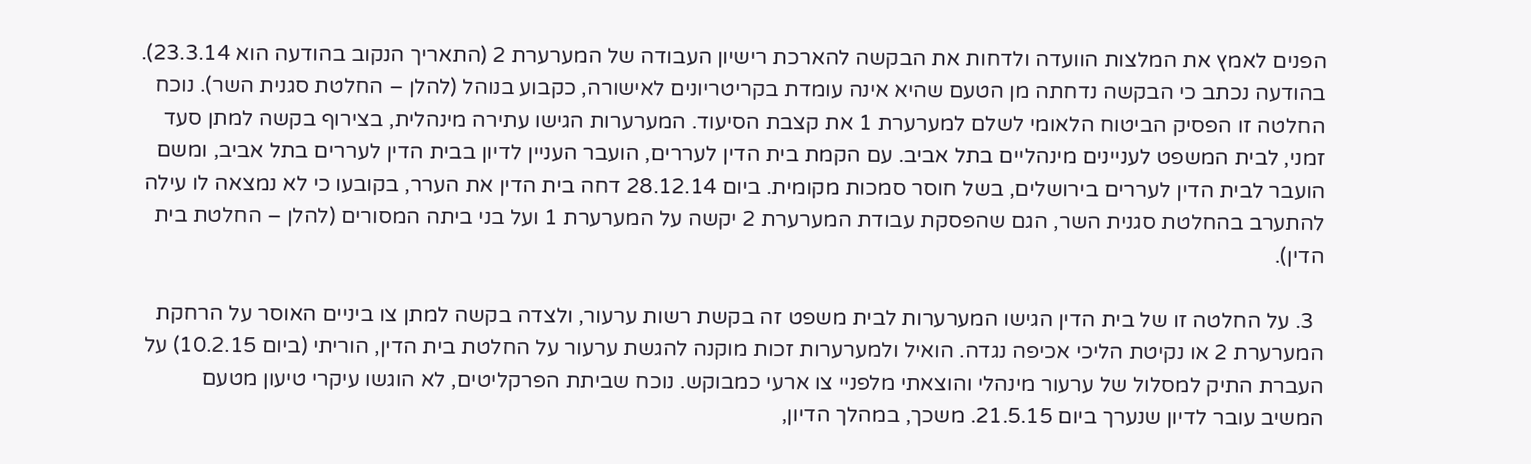הפנים לאמץ את המלצות הוועדה ולדחות את הבקשה להארכת רישיון העבודה של המערערת 2 (התאריך הנקוב בהודעה הוא 23.3.14). בהודעה נכתב כי הבקשה נדחתה מן הטעם שהיא אינה עומדת בקריטריונים לאישורה, כקבוע בנוהל (להלן – החלטת סגנית השר). נוכח החלטה זו הפסיק הביטוח הלאומי לשלם למערערת 1 את קצבת הסיעוד. המערערות הגישו עתירה מינהלית, בצירוף בקשה למתן סעד זמני, לבית המשפט לעניינים מינהליים בתל אביב. עם הקמת בית הדין לעררים, הועבר העניין לדיון בבית הדין לעררים בתל אביב, ומשם הועבר לבית הדין לעררים בירושלים, בשל חוסר סמכות מקומית. ביום 28.12.14 דחה בית הדין את הערר, בקובעו כי לא נמצאה לו עילה להתערב בהחלטת סגנית השר, הגם שהפסקת עבודת המערערת 2 יקשה על המערערת 1 ועל בני ביתה המסורים (להלן – החלטת בית הדין).

  3. על החלטה זו של בית הדין הגישו המערערות לבית משפט זה בקשת רשות ערעור, ולצדה בקשה למתן צו ביניים האוסר על הרחקת המערערת 2 או נקיטת הליכי אכיפה נגדה. הואיל ולמערערות זכות מוקנה להגשת ערעור על החלטת בית הדין, הוריתי (ביום 10.2.15) על העברת התיק למסלול של ערעור מינהלי והוצאתי מלפניי צו ארעי כמבוקש. נוכח שביתת הפרקליטים, לא הוגשו עיקרי טיעון מטעם המשיב עובר לדיון שנערך ביום 21.5.15. משכך, במהלך הדיון,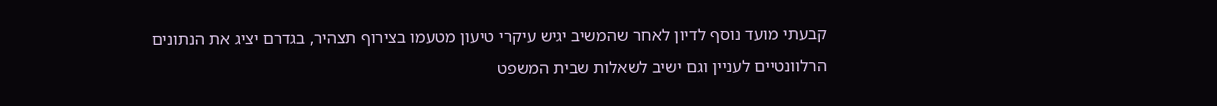קבעתי מועד נוסף לדיון לאחר שהמשיב יגיש עיקרי טיעון מטעמו בצירוף תצהיר, בגדרם יציג את הנתונים הרלוונטיים לעניין וגם ישיב לשאלות שבית המשפט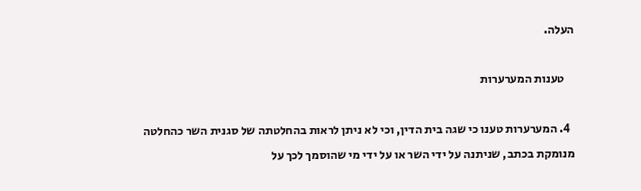העלה.

    טענות המערערות

  4. המערערות טענו כי שגה בית הדין, וכי לא ניתן לראות בהחלטתה של סגנית השר כהחלטה מנומקת בכתב, שניתנה על ידי השר או על ידי מי שהוסמך לכך על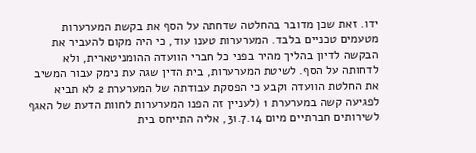ידו. זאת שכן מדובר בהחלטה שדחתה על הסף את בקשת המערערות מטעמים טכניים בלבד. המערערות טענו עוד, כי היה מקום להעביר את הבקשה לדיון בהליך מהיר בפני כל חברי הוועדה ההומניטארית, ולא לדחותה על הסף. לשיטת המערערות, בית הדין שגה עת נימק עבור המשיב את החלטת הוועדה וקבע כי הפסקת עבודתה של המערערת 2 לא תביא לפגיעה קשה במערערת 1 (לעניין זה הפנו המערערות לחוות הדעת של האגף לשירותים חברתיים מיום 31.7.14, אליה התייחס בית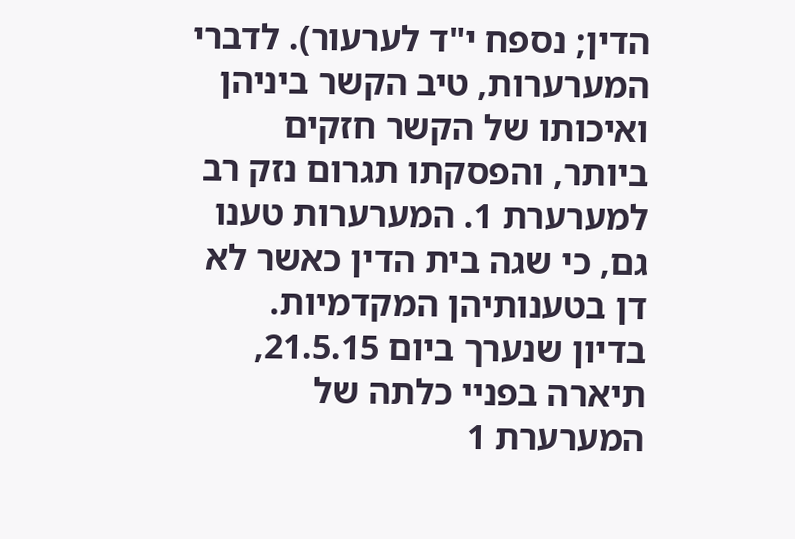הדין; נספח י"ד לערעור). לדברי המערערות, טיב הקשר ביניהן ואיכותו של הקשר חזקים ביותר, והפסקתו תגרום נזק רב למערערת 1. המערערות טענו גם, כי שגה בית הדין כאשר לא דן בטענותיהן המקדמיות. בדיון שנערך ביום 21.5.15, תיארה בפניי כלתה של המערערת 1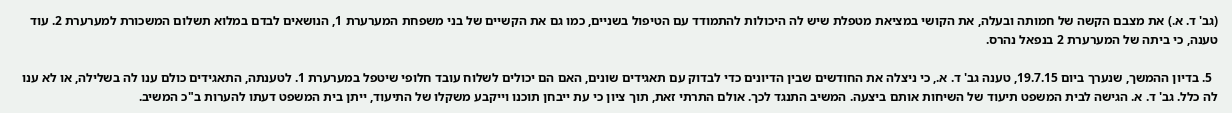(גב' ד. א.) את מצבם הקשה של חמותה ובעלה, את הקושי במציאת מטפלת שיש לה היכולות להתמודד עם הטיפול בשניים, כמו גם את הקשיים של בני משפחת המערערת 1, הנושאים לבדם במלוא תשלום המשכורת למערערת 2. עוד טענה, כי ביתה של המערערת 2 בנפאל נהרס.

  5. בדיון ההמשך, שנערך ביום 19.7.15, טענה גב' ד. א., כי ניצלה את החודשים שבין הדיונים כדי לבדוק עם תאגידים שונים, האם הם יכולים לשלוח עובד חלופי שיטפל במערערת 1. לטענתה, התאגידים כולם ענו לה בשלילה, או לא ענו לה כלל. גב' ד. א. הגישה לבית המשפט תיעוד של השיחות אותם ביצעה. המשיב התנגד לכך. אולם התרתי זאת, תוך ציון כי עת ייבחן תוכנו וייקבע משקלו של התיעוד, ייתן בית המשפט דעתו להערות ב"כ המשיב.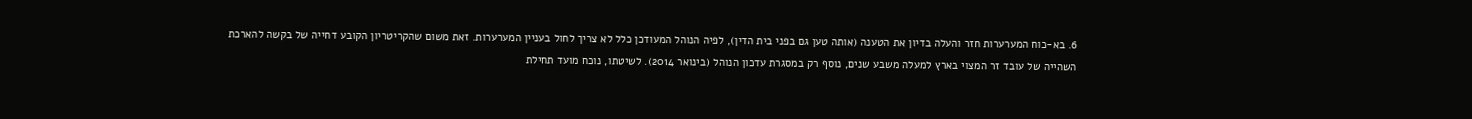6. בא-כוח המערערות חזר והעלה בדיון את הטענה (אותה טען גם בפני בית הדין), לפיה הנוהל המעודכן כלל לא צריך לחול בעניין המערערות. זאת משום שהקריטריון הקובע דחייה של בקשה להארכת השהייה של עובד זר המצוי בארץ למעלה משבע שנים, נוסף רק במסגרת עדכון הנוהל (בינואר 2014). לשיטתו, נוכח מועד תחילת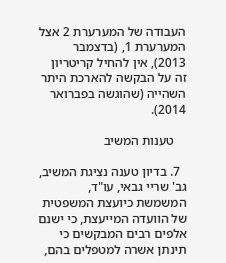העבודה של המערערת 2 אצל המערערת 1, (בדצמבר 2013), אין להחיל קריטריון זה על הבקשה להארכת היתר השהייה (שהוגשה בפברואר 2014).

    טענות המשיב

  7. בדיון טענה נציגת המשיב, גב' שריי גבאי, עו"ד, המשמשת כיועצת המשפטית של הוועדה המייעצת, כי ישנם אלפים רבים המבקשים כי תינתן אשרה למטפלים בהם,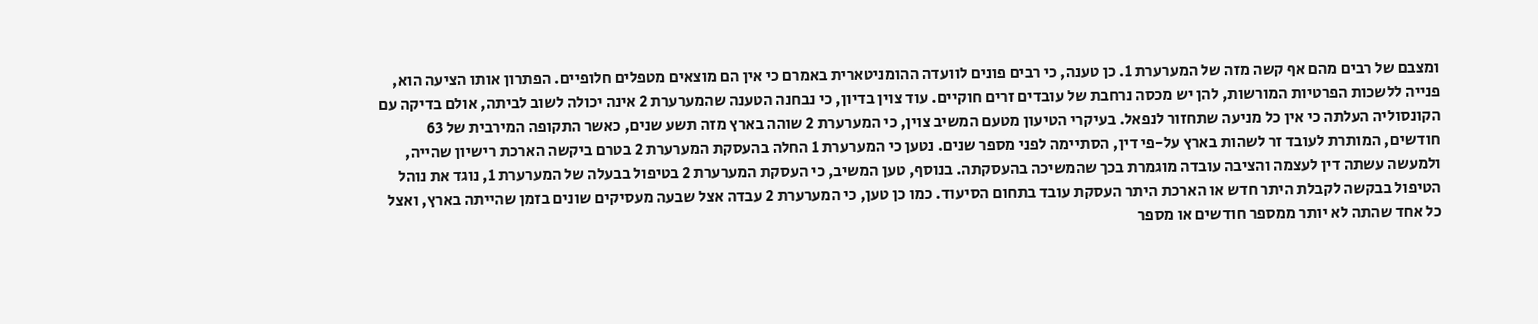ומצבם של רבים מהם אף קשה מזה של המערערת 1. כן טענה, כי רבים פונים לוועדה ההומניטארית באמרם כי אין הם מוצאים מטפלים חלופיים. הפתרון אותו הציעה הוא, פנייה ללשכות הפרטיות המורשות, להן יש מכסה נרחבת של עובדים זרים חוקיים. עוד צוין בדיון, כי נבחנה הטענה שהמערערת 2 אינה יכולה לשוב לביתה, אולם בדיקה עם הקונסוליה העלתה כי אין כל מניעה שתחזור לנפאל. בעיקרי הטיעון מטעם המשיב צוין, כי המערערת 2 שוהה בארץ מזה תשע שנים, כאשר התקופה המירבית של 63 חודשים, המותרת לעובד זר לשהות בארץ על-פי דין, הסתיימה לפני מספר שנים. נטען כי המערערת 1 החלה בהעסקת המערערת 2 בטרם ביקשה הארכת רישיון שהייה, ולמעשה עשתה דין לעצמה והציבה עובדה מוגמרת בכך שהמשיכה בהעסקתה. בנוסף, טען המשיב, כי העסקת המערערת 2 בטיפול בבעלה של המערערת 1, נוגד את נוהל הטיפול בבקשה לקבלת היתר חדש או הארכת היתר העסקת עובד בתחום הסיעוד. כמו כן טען, כי המערערת 2 עבדה אצל שבעה מעסיקים שונים בזמן שהייתה בארץ, ואצל כל אחד שהתה לא יותר ממספר חודשים או מספר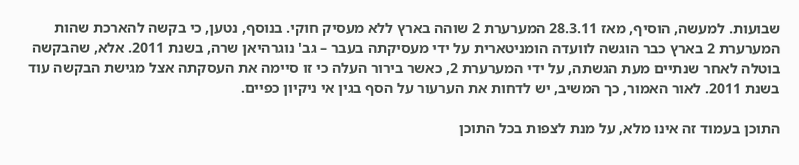שבועות. למעשה, הוסיף, מאז 28.3.11 המערערת 2 שוהה בארץ ללא מעסיק חוקי. בנוסף, נטען, כי בקשה להארכת שהות המערערת 2 בארץ כבר הוגשה לוועדה הומניטארית על ידי מעסיקתה בעבר – גב' נוגרהיאן שרה, בשנת 2011. אלא, שהבקשה בוטלה לאחר שנתיים מעת הגשתה, על ידי המערערת 2, כאשר בירור העלה כי זו סיימה את העסקתה אצל מגישת הבקשה עוד בשנת 2011. לאור האמור, כך המשיב, יש לדחות את הערעור על הסף בגין אי ניקיון כפיים.

התוכן בעמוד זה אינו מלא, על מנת לצפות בכל התוכן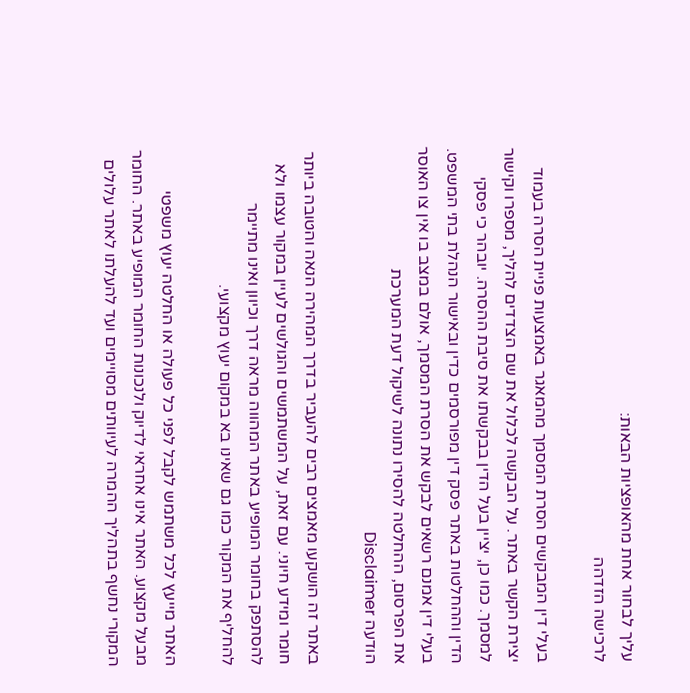עליך לבחור אחת מהאופציות הבאות:
לרכישה הזדהה

בעלי דין המבקשים הסרת המסמך מהמאגר באמצעות פניית הסרה בעמוד יצירת הקשר באתר. על הבקשה לכלול את שם הצדדים להליך, מספרו וקישור למסמך. כמו כן, יציין בעל הדין בבקשתו את סיבת ההסרה. יובהר כי פסקי הדין וההחלטות באתר פסק דין מפורסמים כדין ובאישור הנהלת בתי המשפט. בעלי דין אמנם רשאים לבקש את הסרת המסמך, אולם במצב בו אין צו האוסר את הפרסום, ההחלטה להסירו נתונה לשיקול דעת המערכת
הודעה Disclaimer

באתר זה הושקעו מאמצים רבים להעביר בדרך המהירה הנאה והטובה ביותר חומר ומידע חיוני. עם זאת, על המשתמשים והגולשים לעיין במקור עצמו ולא להסתפק בחומר המופיע באתר המהווה מראה דרך וכיוון ואינו מתיימר להחליף את המקור כמו גם שאינו בא במקום יעוץ מקצועי.

האתר מייעץ לכל משתמש לקבל לפני כל פעולה או החלטה יעוץ משפטי מבעל מקצוע. האתר אינו אחראי לדיוק ולנכונות החומר המופיע באתר. החומר המקורי נחשף בתהליך ההמרה לעיוותים מסויימים ועד להעלתו לאתר עלולים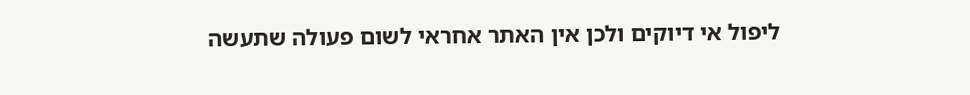ליפול אי דיוקים ולכן אין האתר אחראי לשום פעולה שתעשה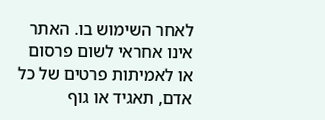לאחר השימוש בו. האתר אינו אחראי לשום פרסום או לאמיתות פרטים של כל אדם, תאגיד או גוף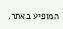המופיע באתר.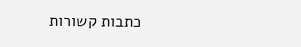כתבות קשורות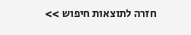חזרה לתוצאות חיפוש >>